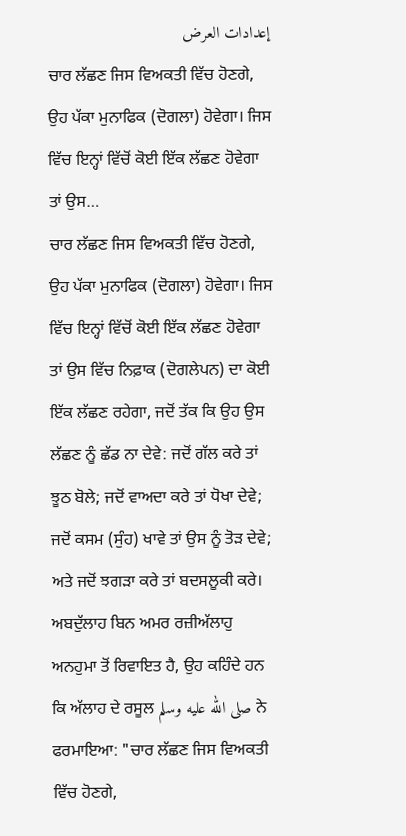إعدادات العرض
ਚਾਰ ਲੱਛਣ ਜਿਸ ਵਿਅਕਤੀ ਵਿੱਚ ਹੋਣਗੇ, ਉਹ ਪੱਕਾ ਮੁਨਾਫਿਕ (ਦੋਗਲਾ) ਹੋਵੇਗਾ। ਜਿਸ ਵਿੱਚ ਇਨ੍ਹਾਂ ਵਿੱਚੋਂ ਕੋਈ ਇੱਕ ਲੱਛਣ ਹੋਵੇਗਾ ਤਾਂ ਉਸ…
ਚਾਰ ਲੱਛਣ ਜਿਸ ਵਿਅਕਤੀ ਵਿੱਚ ਹੋਣਗੇ, ਉਹ ਪੱਕਾ ਮੁਨਾਫਿਕ (ਦੋਗਲਾ) ਹੋਵੇਗਾ। ਜਿਸ ਵਿੱਚ ਇਨ੍ਹਾਂ ਵਿੱਚੋਂ ਕੋਈ ਇੱਕ ਲੱਛਣ ਹੋਵੇਗਾ ਤਾਂ ਉਸ ਵਿੱਚ ਨਿਫ਼ਾਕ (ਦੋਗਲੇਪਨ) ਦਾ ਕੋਈ ਇੱਕ ਲੱਛਣ ਰਹੇਗਾ, ਜਦੋਂ ਤੱਕ ਕਿ ਉਹ ਉਸ ਲੱਛਣ ਨੂੰ ਛੱਡ ਨਾ ਦੇਵੇ: ਜਦੋਂ ਗੱਲ ਕਰੇ ਤਾਂ ਝੂਠ ਬੋਲੇ; ਜਦੋਂ ਵਾਅਦਾ ਕਰੇ ਤਾਂ ਧੋਖਾ ਦੇਵੇ; ਜਦੋਂ ਕਸਮ (ਸੁੰਹ) ਖਾਵੇ ਤਾਂ ਉਸ ਨੂੰ ਤੋੜ ਦੇਵੇ; ਅਤੇ ਜਦੋਂ ਝਗੜਾ ਕਰੇ ਤਾਂ ਬਦਸਲੂਕੀ ਕਰੇ।
ਅਬਦੁੱਲਾਹ ਬਿਨ ਅਮਰ ਰਜ਼ੀਅੱਲਾਹੁ ਅਨਹੁਮਾ ਤੋਂ ਰਿਵਾਇਤ ਹੈ, ਉਹ ਕਹਿੰਦੇ ਹਨ ਕਿ ਅੱਲਾਹ ਦੇ ਰਸੂਲ صلى الله عليه وسلم ਨੇ ਫਰਮਾਇਆ: "ਚਾਰ ਲੱਛਣ ਜਿਸ ਵਿਅਕਤੀ ਵਿੱਚ ਹੋਣਗੇ,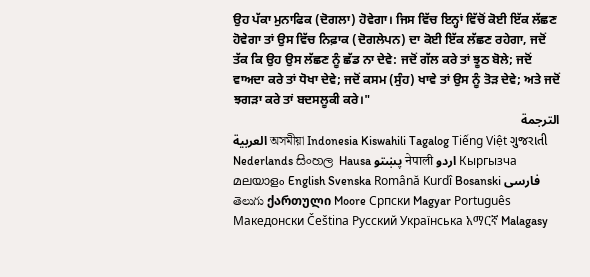ਉਹ ਪੱਕਾ ਮੁਨਾਫਿਕ (ਦੋਗਲਾ) ਹੋਵੇਗਾ। ਜਿਸ ਵਿੱਚ ਇਨ੍ਹਾਂ ਵਿੱਚੋਂ ਕੋਈ ਇੱਕ ਲੱਛਣ ਹੋਵੇਗਾ ਤਾਂ ਉਸ ਵਿੱਚ ਨਿਫ਼ਾਕ (ਦੋਗਲੇਪਨ) ਦਾ ਕੋਈ ਇੱਕ ਲੱਛਣ ਰਹੇਗਾ, ਜਦੋਂ ਤੱਕ ਕਿ ਉਹ ਉਸ ਲੱਛਣ ਨੂੰ ਛੱਡ ਨਾ ਦੇਵੇ: ਜਦੋਂ ਗੱਲ ਕਰੇ ਤਾਂ ਝੂਠ ਬੋਲੇ; ਜਦੋਂ ਵਾਅਦਾ ਕਰੇ ਤਾਂ ਧੋਖਾ ਦੇਵੇ; ਜਦੋਂ ਕਸਮ (ਸੁੰਹ) ਖਾਵੇ ਤਾਂ ਉਸ ਨੂੰ ਤੋੜ ਦੇਵੇ; ਅਤੇ ਜਦੋਂ ਝਗੜਾ ਕਰੇ ਤਾਂ ਬਦਸਲੂਕੀ ਕਰੇ।"
الترجمة
العربية অসমীয়া Indonesia Kiswahili Tagalog Tiếng Việt ગુજરાતી Nederlands සිංහල Hausa پښتو नेपाली اردو Кыргызча മലയാളം English Svenska Română Kurdî Bosanski فارسی తెలుగు ქართული Moore Српски Magyar Português Македонски Čeština Русский Українська አማርኛ Malagasy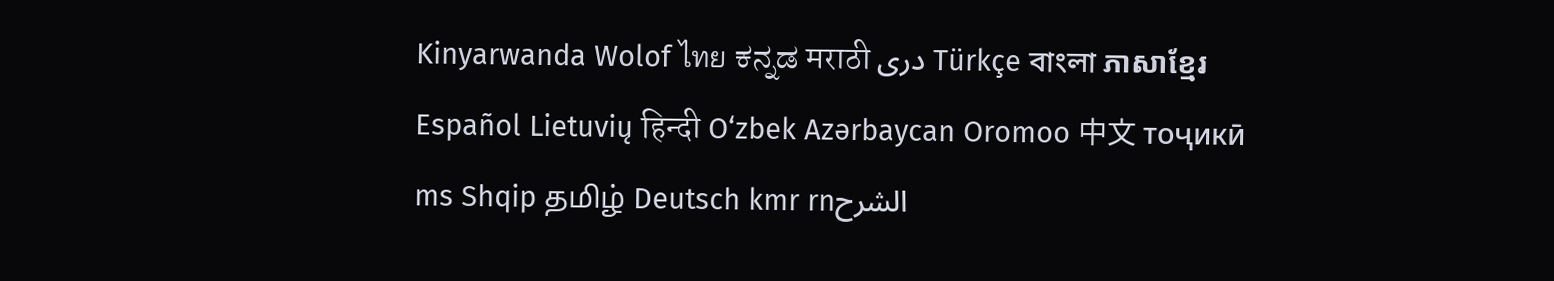Kinyarwanda Wolof ไทย ಕನ್ನಡ मराठी دری Türkçe বাংলা ភាសាខ្មែរ Español Lietuvių हिन्दी O‘zbek Azərbaycan Oromoo 中文 тоҷикӣ ms Shqip தமிழ் Deutsch kmr rnالشرح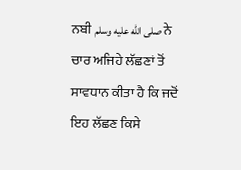ਨਬੀ صلى الله عليه وسلم ਨੇ ਚਾਰ ਅਜਿਹੇ ਲੱਛਣਾਂ ਤੋਂ ਸਾਵਧਾਨ ਕੀਤਾ ਹੈ ਕਿ ਜਦੋਂ ਇਹ ਲੱਛਣ ਕਿਸੇ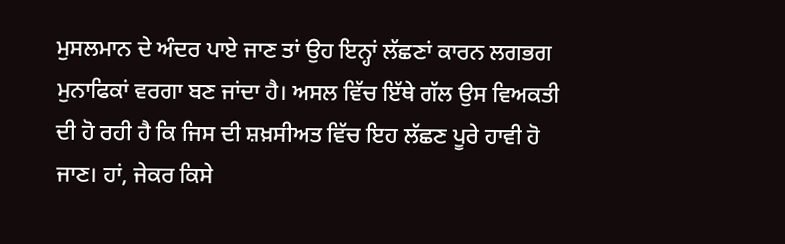ਮੁਸਲਮਾਨ ਦੇ ਅੰਦਰ ਪਾਏ ਜਾਣ ਤਾਂ ਉਹ ਇਨ੍ਹਾਂ ਲੱਛਣਾਂ ਕਾਰਨ ਲਗਭਗ ਮੁਨਾਫਿਕਾਂ ਵਰਗਾ ਬਣ ਜਾਂਦਾ ਹੈ। ਅਸਲ ਵਿੱਚ ਇੱਥੇ ਗੱਲ ਉਸ ਵਿਅਕਤੀ ਦੀ ਹੋ ਰਹੀ ਹੈ ਕਿ ਜਿਸ ਦੀ ਸ਼ਖ਼ਸੀਅਤ ਵਿੱਚ ਇਹ ਲੱਛਣ ਪੂਰੇ ਹਾਵੀ ਹੋ ਜਾਣ। ਹਾਂ, ਜੇਕਰ ਕਿਸੇ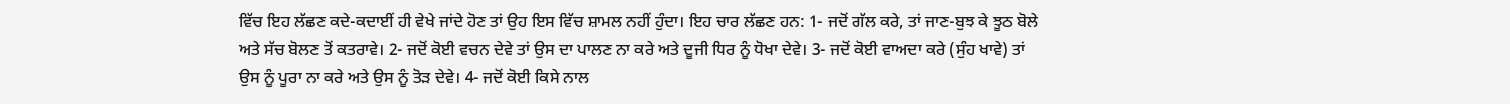ਵਿੱਚ ਇਹ ਲੱਛਣ ਕਦੇ-ਕਦਾਈਂ ਹੀ ਵੇਖੇ ਜਾਂਦੇ ਹੋਣ ਤਾਂ ਉਹ ਇਸ ਵਿੱਚ ਸ਼ਾਮਲ ਨਹੀਂ ਹੁੰਦਾ। ਇਹ ਚਾਰ ਲੱਛਣ ਹਨ: 1- ਜਦੋਂ ਗੱਲ ਕਰੇ, ਤਾਂ ਜਾਣ-ਬੁਝ ਕੇ ਝੂਠ ਬੋਲੇ ਅਤੇ ਸੱਚ ਬੋਲਣ ਤੋਂ ਕਤਰਾਵੇ। 2- ਜਦੋਂ ਕੋਈ ਵਚਨ ਦੇਵੇ ਤਾਂ ਉਸ ਦਾ ਪਾਲਣ ਨਾ ਕਰੇ ਅਤੇ ਦੂਜੀ ਧਿਰ ਨੂੰ ਧੋਖਾ ਦੇਵੇ। 3- ਜਦੋਂ ਕੋਈ ਵਾਅਦਾ ਕਰੇ (ਸੁੰਹ ਖਾਵੇ) ਤਾਂ ਉਸ ਨੂੰ ਪੂਰਾ ਨਾ ਕਰੇ ਅਤੇ ਉਸ ਨੂੰ ਤੋੜ ਦੇਵੇ। 4- ਜਦੋਂ ਕੋਈ ਕਿਸੇ ਨਾਲ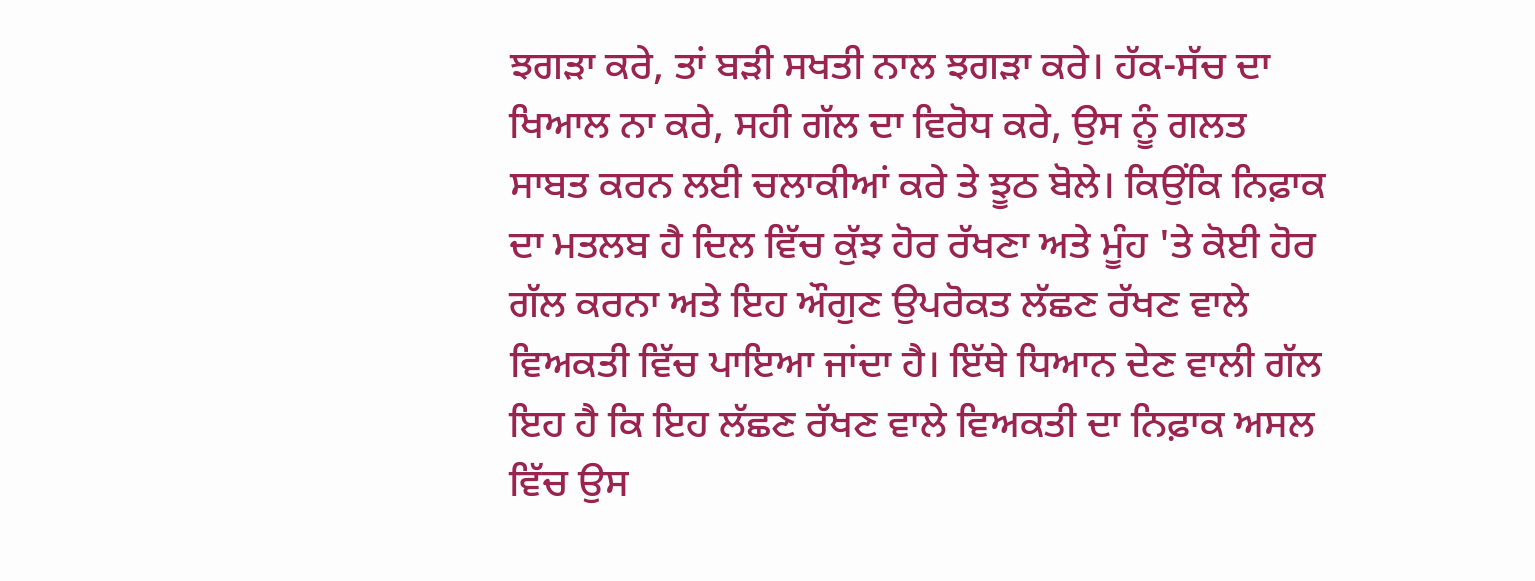ਝਗੜਾ ਕਰੇ, ਤਾਂ ਬੜੀ ਸਖਤੀ ਨਾਲ ਝਗੜਾ ਕਰੇ। ਹੱਕ-ਸੱਚ ਦਾ ਖਿਆਲ ਨਾ ਕਰੇ, ਸਹੀ ਗੱਲ ਦਾ ਵਿਰੋਧ ਕਰੇ, ਉਸ ਨੂੰ ਗਲਤ ਸਾਬਤ ਕਰਨ ਲਈ ਚਲਾਕੀਆਂ ਕਰੇ ਤੇ ਝੂਠ ਬੋਲੇ। ਕਿਉਂਕਿ ਨਿਫ਼ਾਕ ਦਾ ਮਤਲਬ ਹੈ ਦਿਲ ਵਿੱਚ ਕੁੱਝ ਹੋਰ ਰੱਖਣਾ ਅਤੇ ਮੂੰਹ 'ਤੇ ਕੋਈ ਹੋਰ ਗੱਲ ਕਰਨਾ ਅਤੇ ਇਹ ਔਗੁਣ ਉਪਰੋਕਤ ਲੱਛਣ ਰੱਖਣ ਵਾਲੇ ਵਿਅਕਤੀ ਵਿੱਚ ਪਾਇਆ ਜਾਂਦਾ ਹੈ। ਇੱਥੇ ਧਿਆਨ ਦੇਣ ਵਾਲੀ ਗੱਲ ਇਹ ਹੈ ਕਿ ਇਹ ਲੱਛਣ ਰੱਖਣ ਵਾਲੇ ਵਿਅਕਤੀ ਦਾ ਨਿਫ਼ਾਕ ਅਸਲ ਵਿੱਚ ਉਸ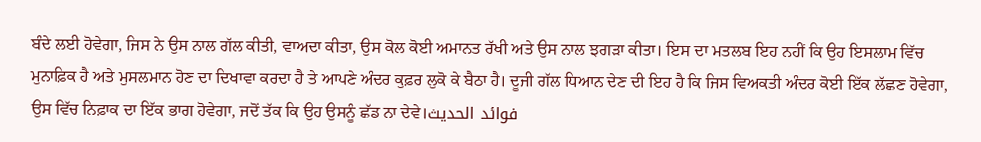ਬੰਦੇ ਲਈ ਹੋਵੇਗਾ, ਜਿਸ ਨੇ ਉਸ ਨਾਲ ਗੱਲ ਕੀਤੀ, ਵਾਅਦਾ ਕੀਤਾ, ਉਸ ਕੋਲ ਕੋਈ ਅਮਾਨਤ ਰੱਖੀ ਅਤੇ ਉਸ ਨਾਲ ਝਗੜਾ ਕੀਤਾ। ਇਸ ਦਾ ਮਤਲਬ ਇਹ ਨਹੀਂ ਕਿ ਉਹ ਇਸਲਾਮ ਵਿੱਚ ਮੁਨਾਫ਼ਿਕ ਹੈ ਅਤੇ ਮੁਸਲਮਾਨ ਹੋਣ ਦਾ ਦਿਖਾਵਾ ਕਰਦਾ ਹੈ ਤੇ ਆਪਣੇ ਅੰਦਰ ਕੁਫ਼ਰ ਲੁਕੋ ਕੇ ਬੈਠਾ ਹੈ। ਦੂਜੀ ਗੱਲ ਧਿਆਨ ਦੇਣ ਦੀ ਇਹ ਹੈ ਕਿ ਜਿਸ ਵਿਅਕਤੀ ਅੰਦਰ ਕੋਈ ਇੱਕ ਲੱਛਣ ਹੋਵੇਗਾ, ਉਸ ਵਿੱਚ ਨਿਫ਼ਾਕ ਦਾ ਇੱਕ ਭਾਗ ਹੋਵੇਗਾ, ਜਦੋਂ ਤੱਕ ਕਿ ਉਹ ਉਸਨੂੰ ਛੱਡ ਨਾ ਦੇਵੇ।فوائد الحديث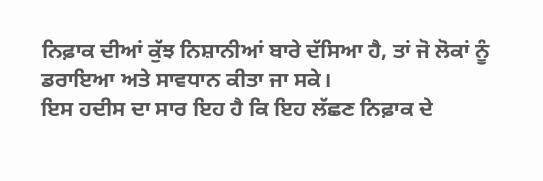ਨਿਫ਼ਾਕ ਦੀਆਂ ਕੁੱਝ ਨਿਸ਼ਾਨੀਆਂ ਬਾਰੇ ਦੱਸਿਆ ਹੈ, ਤਾਂ ਜੋ ਲੋਕਾਂ ਨੂੰ ਡਰਾਇਆ ਅਤੇ ਸਾਵਧਾਨ ਕੀਤਾ ਜਾ ਸਕੇ।
ਇਸ ਹਦੀਸ ਦਾ ਸਾਰ ਇਹ ਹੈ ਕਿ ਇਹ ਲੱਛਣ ਨਿਫ਼ਾਕ ਦੇ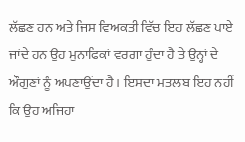ਲੱਛਣ ਹਨ ਅਤੇ ਜਿਸ ਵਿਅਕਤੀ ਵਿੱਚ ਇਹ ਲੱਛਣ ਪਾਏ ਜਾਂਦੇ ਹਨ ਉਹ ਮੁਨਾਫਿਕਾਂ ਵਰਗਾ ਹੁੰਦਾ ਹੈ ਤੇ ਉਨ੍ਹਾਂ ਦੇ ਔਗੁਣਾਂ ਨੂੰ ਅਪਣਾਉਂਦਾ ਹੈ। ਇਸਦਾ ਮਤਲਬ ਇਹ ਨਹੀਂ ਕਿ ਉਹ ਅਜਿਹਾ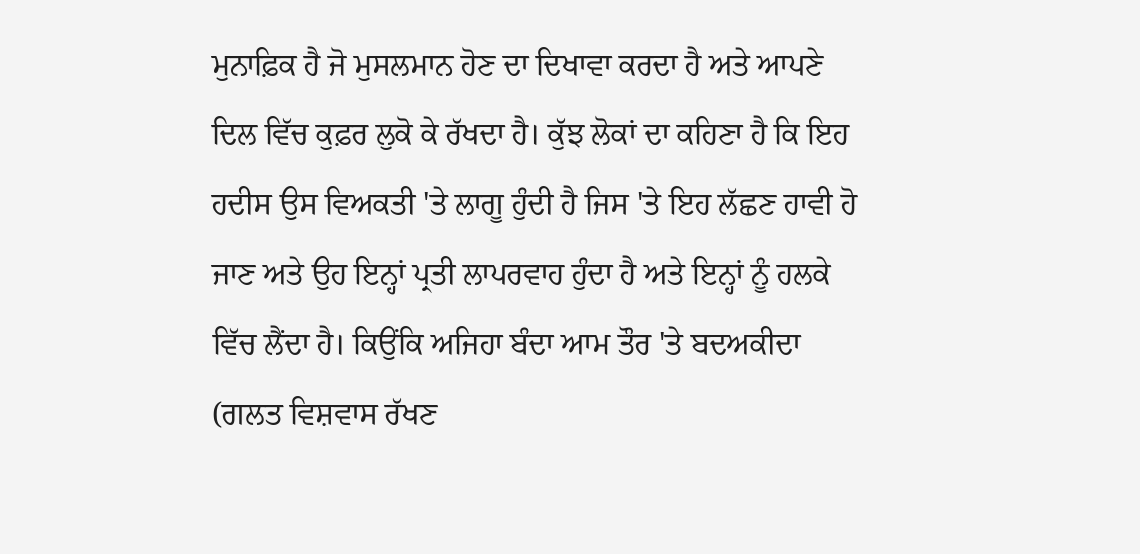ਮੁਨਾਫ਼ਿਕ ਹੈ ਜੋ ਮੁਸਲਮਾਨ ਹੋਣ ਦਾ ਦਿਖਾਵਾ ਕਰਦਾ ਹੈ ਅਤੇ ਆਪਣੇ ਦਿਲ ਵਿੱਚ ਕੁਫ਼ਰ ਲੁਕੋ ਕੇ ਰੱਖਦਾ ਹੈ। ਕੁੱਝ ਲੋਕਾਂ ਦਾ ਕਹਿਣਾ ਹੈ ਕਿ ਇਹ ਹਦੀਸ ਉਸ ਵਿਅਕਤੀ 'ਤੇ ਲਾਗੂ ਹੁੰਦੀ ਹੈ ਜਿਸ 'ਤੇ ਇਹ ਲੱਛਣ ਹਾਵੀ ਹੋ ਜਾਣ ਅਤੇ ਉਹ ਇਨ੍ਹਾਂ ਪ੍ਰਤੀ ਲਾਪਰਵਾਹ ਹੁੰਦਾ ਹੈ ਅਤੇ ਇਨ੍ਹਾਂ ਨੂੰ ਹਲਕੇ ਵਿੱਚ ਲੈਂਦਾ ਹੈ। ਕਿਉਂਕਿ ਅਜਿਹਾ ਬੰਦਾ ਆਮ ਤੌਰ 'ਤੇ ਬਦਅਕੀਦਾ (ਗਲਤ ਵਿਸ਼ਵਾਸ ਰੱਖਣ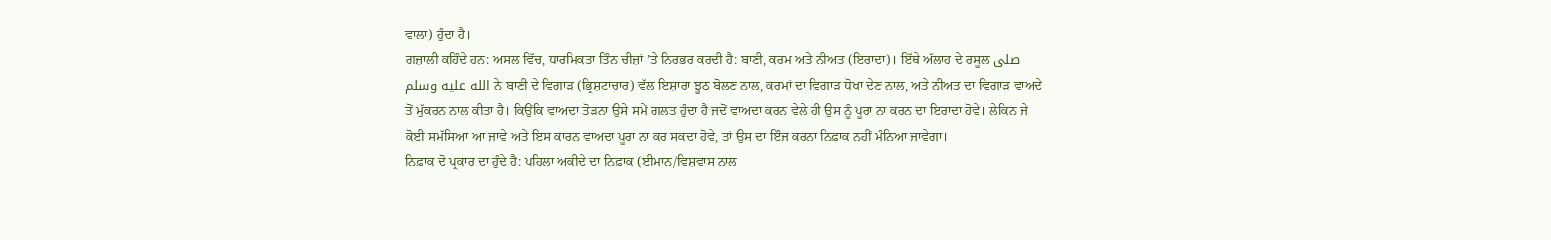ਵਾਲਾ) ਹੁੰਦਾ ਹੈ।
ਗਜ਼ਾਲੀ ਕਹਿੰਦੇ ਹਨ: ਅਸਲ ਵਿੱਚ, ਧਾਰਮਿਕਤਾ ਤਿੰਨ ਚੀਜ਼ਾਂ ’ਤੇ ਨਿਰਭਰ ਕਰਦੀ ਹੈ: ਬਾਣੀ, ਕਰਮ ਅਤੇ ਨੀਅਤ (ਇਰਾਦਾ)। ਇੱਥੇ ਅੱਲਾਹ ਦੇ ਰਸੂਲ صلى الله عليه وسلم ਨੇ ਬਾਣੀ ਦੇ ਵਿਗਾੜ (ਭ੍ਰਿਸ਼ਟਾਚਾਰ) ਵੱਲ ਇਸ਼ਾਰਾ ਝੂਠ ਬੋਲਣ ਨਾਲ, ਕਰਮਾਂ ਦਾ ਵਿਗਾੜ ਧੋਖਾ ਦੇਣ ਨਾਲ, ਅਤੇ ਨੀਅਤ ਦਾ ਵਿਗਾੜ ਵਾਅਦੇ ਤੋਂ ਮੁੱਕਰਨ ਨਾਲ ਕੀਤਾ ਹੈ। ਕਿਉਂਕਿ ਵਾਅਦਾ ਤੋੜਨਾ ਉਸੇ ਸਮੇਂ ਗਲਤ ਹੁੰਦਾ ਹੈ ਜਦੋਂ ਵਾਅਦਾ ਕਰਨ ਵੇਲੇ ਹੀ ਉਸ ਨੂੰ ਪੂਰਾ ਨਾ ਕਰਨ ਦਾ ਇਰਾਦਾ ਹੋਵੇ। ਲੇਕਿਨ ਜੇ ਕੋਈ ਸਮੱਸਿਆ ਆ ਜਾਵੇ ਅਤੇ ਇਸ ਕਾਰਨ ਵਾਅਦਾ ਪੂਰਾ ਨਾ ਕਰ ਸਕਦਾ ਹੋਵੇ, ਤਾਂ ਉਸ ਦਾ ਇੰਜ ਕਰਨਾ ਨਿਫ਼ਾਕ ਨਹੀਂ ਮੰਨਿਆ ਜਾਵੇਗਾ।
ਨਿਫ਼ਾਕ ਦੋ ਪ੍ਰਕਾਰ ਦਾ ਹੁੰਦੇ ਹੈ: ਪਹਿਲਾ ਅਕੀਦੇ ਦਾ ਨਿਫ਼ਾਕ (ਈਮਾਨ/ਵਿਸ਼ਵਾਸ ਨਾਲ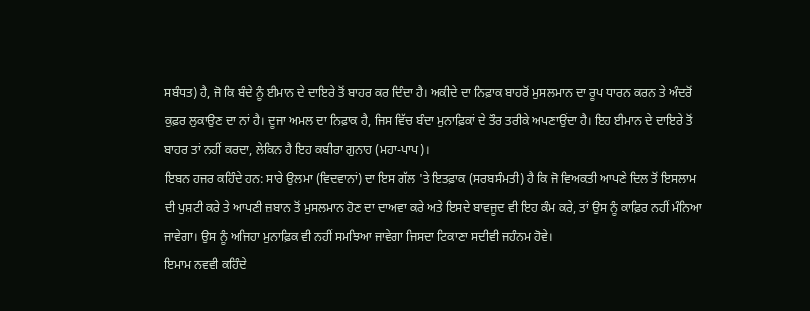ਸਬੰਧਤ) ਹੈ, ਜੋ ਕਿ ਬੰਦੇ ਨੂੰ ਈਮਾਨ ਦੇ ਦਾਇਰੇ ਤੋਂ ਬਾਹਰ ਕਰ ਦਿੰਦਾ ਹੈ। ਅਕੀਦੇ ਦਾ ਨਿਫ਼ਾਕ ਬਾਹਰੋਂ ਮੁਸਲਮਾਨ ਦਾ ਰੂਪ ਧਾਰਨ ਕਰਨ ਤੇ ਅੰਦਰੋਂ ਕੁਫ਼ਰ ਲੁਕਾਉਣ ਦਾ ਨਾਂ ਹੈ। ਦੂਜਾ ਅਮਲ ਦਾ ਨਿਫ਼ਾਕ ਹੈ, ਜਿਸ ਵਿੱਚ ਬੰਦਾ ਮੁਨਾਫ਼ਿਕਾਂ ਦੇ ਤੌਰ ਤਰੀਕੇ ਅਪਣਾਉਂਦਾ ਹੈ। ਇਹ ਈਮਾਨ ਦੇ ਦਾਇਰੇ ਤੋਂ ਬਾਹਰ ਤਾਂ ਨਹੀਂ ਕਰਦਾ, ਲੇਕਿਨ ਹੈ ਇਹ ਕਬੀਰਾ ਗੁਨਾਹ (ਮਹਾ-ਪਾਪ)।
ਇਬਨ ਹਜਰ ਕਹਿੰਦੇ ਹਨ: ਸਾਰੇ ਉਲਮਾ (ਵਿਦਵਾਨਾਂ) ਦਾ ਇਸ ਗੱਲ 'ਤੇ ਇਤਫ਼ਾਕ (ਸਰਬਸੰਮਤੀ) ਹੈ ਕਿ ਜੋ ਵਿਅਕਤੀ ਆਪਣੇ ਦਿਲ ਤੋਂ ਇਸਲਾਮ ਦੀ ਪੁਸ਼ਟੀ ਕਰੇ ਤੇ ਆਪਣੀ ਜ਼ਬਾਨ ਤੋਂ ਮੁਸਲਮਾਨ ਹੋਣ ਦਾ ਦਾਅਵਾ ਕਰੇ ਅਤੇ ਇਸਦੇ ਬਾਵਜੂਦ ਵੀ ਇਹ ਕੰਮ ਕਰੇ, ਤਾਂ ਉਸ ਨੂੰ ਕਾਫ਼ਿਰ ਨਹੀਂ ਮੰਨਿਆ ਜਾਵੇਗਾ। ਉਸ ਨੂੰ ਅਜਿਹਾ ਮੁਨਾਫ਼ਿਕ ਵੀ ਨਹੀਂ ਸਮਝਿਆ ਜਾਵੇਗਾ ਜਿਸਦਾ ਟਿਕਾਣਾ ਸਦੀਵੀ ਜਹੰਨਮ ਹੋਵੇ।
ਇਮਾਮ ਨਵਵੀ ਕਹਿੰਦੇ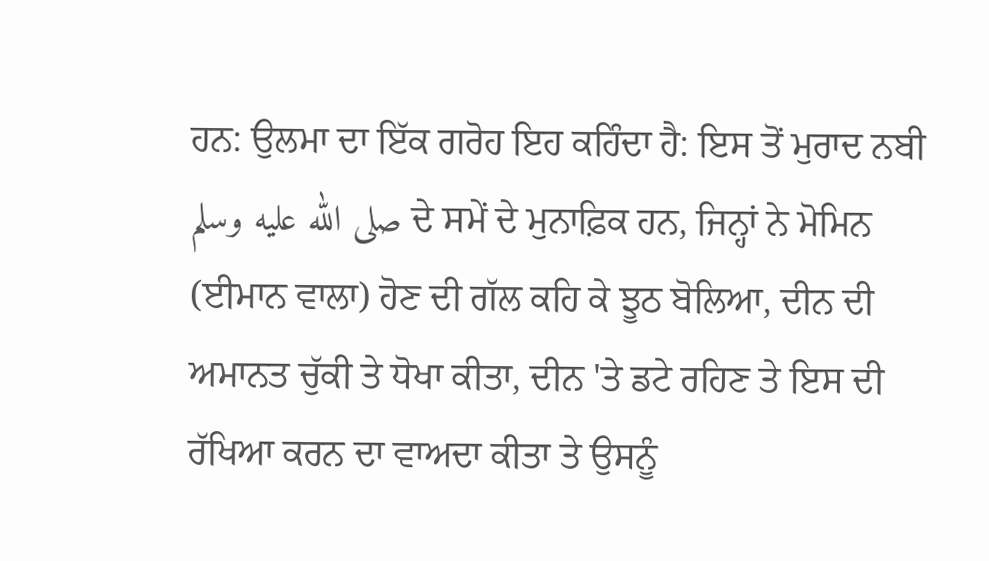ਹਨ: ਉਲਮਾ ਦਾ ਇੱਕ ਗਰੋਹ ਇਹ ਕਹਿੰਦਾ ਹੈ: ਇਸ ਤੋਂ ਮੁਰਾਦ ਨਬੀ صلى الله عليه وسلم ਦੇ ਸਮੇਂ ਦੇ ਮੁਨਾਫ਼ਿਕ ਹਨ, ਜਿਨ੍ਹਾਂ ਨੇ ਮੋਮਿਨ (ਈਮਾਨ ਵਾਲਾ) ਹੋਣ ਦੀ ਗੱਲ ਕਹਿ ਕੇ ਝੂਠ ਬੋਲਿਆ, ਦੀਨ ਦੀ ਅਮਾਨਤ ਚੁੱਕੀ ਤੇ ਧੋਖਾ ਕੀਤਾ, ਦੀਨ 'ਤੇ ਡਟੇ ਰਹਿਣ ਤੇ ਇਸ ਦੀ ਰੱਖਿਆ ਕਰਨ ਦਾ ਵਾਅਦਾ ਕੀਤਾ ਤੇ ਉਸਨੂੰ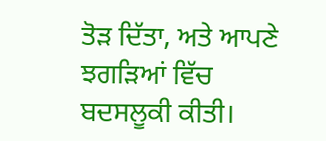ਤੋੜ ਦਿੱਤਾ, ਅਤੇ ਆਪਣੇ ਝਗੜਿਆਂ ਵਿੱਚ ਬਦਸਲੂਕੀ ਕੀਤੀ।